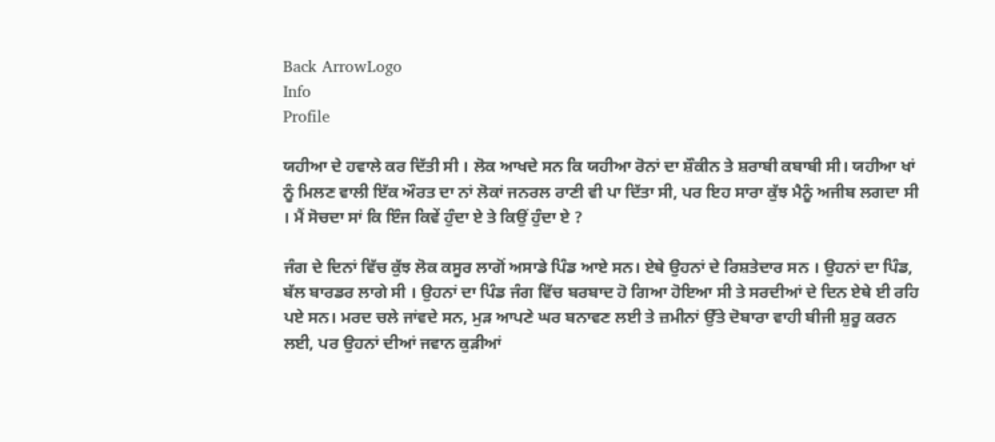Back ArrowLogo
Info
Profile

ਯਹੀਆ ਦੇ ਹਵਾਲੇ ਕਰ ਦਿੱਤੀ ਸੀ । ਲੋਕ ਆਖਦੇ ਸਨ ਕਿ ਯਹੀਆ ਰੋਨਾਂ ਦਾ ਸ਼ੌਕੀਨ ਤੇ ਸ਼ਰਾਬੀ ਕਬਾਬੀ ਸੀ। ਯਹੀਆ ਖਾਂ ਨੂੰ ਮਿਲਣ ਵਾਲੀ ਇੱਕ ਔਰਤ ਦਾ ਨਾਂ ਲੋਕਾਂ ਜਨਰਲ ਰਾਣੀ ਵੀ ਪਾ ਦਿੱਤਾ ਸੀ, ਪਰ ਇਹ ਸਾਰਾ ਕੁੱਝ ਮੈਨੂੰ ਅਜੀਬ ਲਗਦਾ ਸੀ । ਮੈਂ ਸੋਚਦਾ ਸਾਂ ਕਿ ਇੰਜ ਕਿਵੇਂ ਹੁੰਦਾ ਏ ਤੇ ਕਿਉਂ ਹੁੰਦਾ ਏ ?

ਜੰਗ ਦੇ ਦਿਨਾਂ ਵਿੱਚ ਕੁੱਝ ਲੋਕ ਕਸੂਰ ਲਾਗੋਂ ਅਸਾਡੇ ਪਿੰਡ ਆਏ ਸਨ। ਏਥੇ ਉਹਨਾਂ ਦੇ ਰਿਸ਼ਤੇਦਾਰ ਸਨ । ਉਹਨਾਂ ਦਾ ਪਿੰਡ, ਬੱਲ ਬਾਰਡਰ ਲਾਗੇ ਸੀ । ਉਹਨਾਂ ਦਾ ਪਿੰਡ ਜੰਗ ਵਿੱਚ ਬਰਬਾਦ ਹੋ ਗਿਆ ਹੋਇਆ ਸੀ ਤੇ ਸਰਦੀਆਂ ਦੇ ਦਿਨ ਏਥੇ ਈ ਰਹਿ ਪਏ ਸਨ। ਮਰਦ ਚਲੇ ਜਾਂਵਦੇ ਸਨ, ਮੁੜ ਆਪਣੇ ਘਰ ਬਨਾਵਣ ਲਈ ਤੇ ਜ਼ਮੀਨਾਂ ਉੱਤੇ ਦੋਬਾਰਾ ਵਾਹੀ ਬੀਜੀ ਸ਼ੁਰੂ ਕਰਨ ਲਈ, ਪਰ ਉਹਨਾਂ ਦੀਆਂ ਜਵਾਨ ਕੁੜੀਆਂ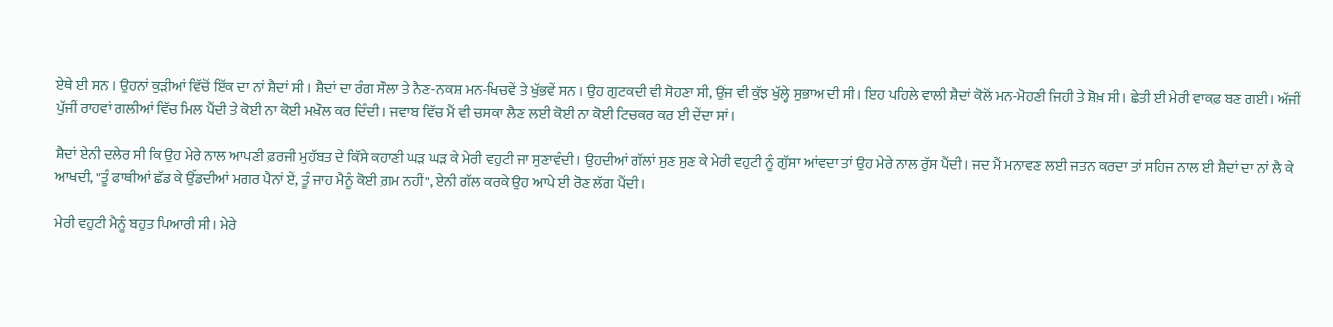ਏਥੇ ਈ ਸਨ । ਉਹਨਾਂ ਕੁੜੀਆਂ ਵਿੱਚੋਂ ਇੱਕ ਦਾ ਨਾਂ ਸ਼ੈਦਾਂ ਸੀ । ਸ਼ੈਦਾਂ ਦਾ ਰੰਗ ਸੌਲਾ ਤੇ ਨੈਣ-ਨਕਸ਼ ਮਨ-ਖਿਚਵੇਂ ਤੇ ਖੁੱਭਵੇਂ ਸਨ । ਉਹ ਗੁਟਕਦੀ ਵੀ ਸੋਹਣਾ ਸੀ, ਉਂਜ ਵੀ ਕੁੱਝ ਖੁੱਲ੍ਹੇ ਸੁਭਾਅ ਦੀ ਸੀ। ਇਹ ਪਹਿਲੇ ਵਾਲੀ ਸ਼ੈਦਾਂ ਕੋਲੋਂ ਮਨ-ਮੋਹਣੀ ਜਿਹੀ ਤੇ ਸ਼ੋਖ਼ ਸੀ। ਛੇਤੀ ਈ ਮੇਰੀ ਵਾਕਫ਼ ਬਣ ਗਈ। ਅੱਜੀਂ ਪੁੱਜੀਂ ਰਾਹਵਾਂ ਗਲੀਆਂ ਵਿੱਚ ਮਿਲ ਪੈਂਦੀ ਤੇ ਕੋਈ ਨਾ ਕੋਈ ਮਖ਼ੌਲ ਕਰ ਦਿੰਦੀ। ਜਵਾਬ ਵਿੱਚ ਮੈਂ ਵੀ ਚਸਕਾ ਲੈਣ ਲਈ ਕੋਈ ਨਾ ਕੋਈ ਟਿਚਕਰ ਕਰ ਈ ਦੇਂਦਾ ਸਾਂ।

ਸ਼ੈਦਾਂ ਏਨੀ ਦਲੇਰ ਸੀ ਕਿ ਉਹ ਮੇਰੇ ਨਾਲ ਆਪਣੀ ਫ਼ਰਜੀ ਮੁਹੱਬਤ ਦੇ ਕਿੱਸੇ ਕਹਾਣੀ ਘੜ ਘੜ ਕੇ ਮੇਰੀ ਵਹੁਟੀ ਜਾ ਸੁਣਾਵੰਦੀ। ਉਹਦੀਆਂ ਗੱਲਾਂ ਸੁਣ ਸੁਣ ਕੇ ਮੇਰੀ ਵਹੁਟੀ ਨੂੰ ਗੁੱਸਾ ਆਂਵਦਾ ਤਾਂ ਉਹ ਮੇਰੇ ਨਾਲ ਰੁੱਸ ਪੈਂਦੀ। ਜਦ ਮੈਂ ਮਨਾਵਣ ਲਈ ਜਤਨ ਕਰਦਾ ਤਾਂ ਸਹਿਜ ਨਾਲ ਈ ਸ਼ੈਦਾਂ ਦਾ ਨਾਂ ਲੈ ਕੇ ਆਖਦੀ, "ਤੂੰ ਫਾਥੀਆਂ ਛੱਡ ਕੇ ਉੱਡਦੀਆਂ ਮਗਰ ਪੈਨਾਂ ਏਂ, ਤੂੰ ਜਾਹ ਮੈਨੂੰ ਕੋਈ ਗ਼ਮ ਨਹੀਂ", ਏਨੀ ਗੱਲ ਕਰਕੇ ਉਹ ਆਪੇ ਈ ਰੋਣ ਲੱਗ ਪੈਂਦੀ।

ਮੇਰੀ ਵਹੁਟੀ ਮੈਨੂੰ ਬਹੁਤ ਪਿਆਰੀ ਸੀ। ਮੇਰੇ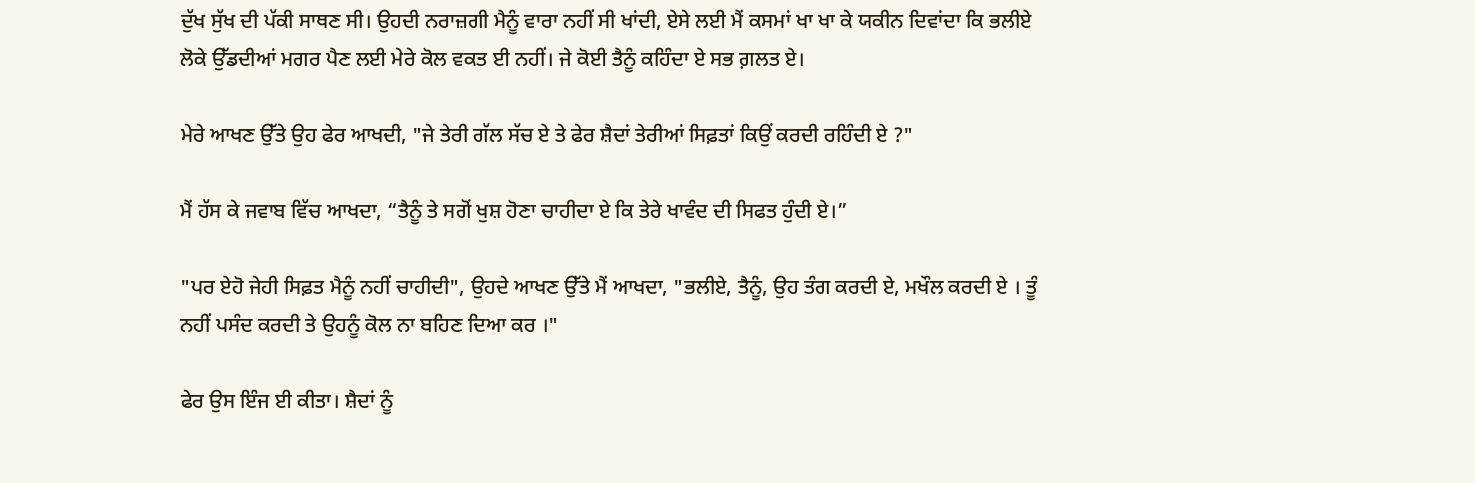ਦੁੱਖ ਸੁੱਖ ਦੀ ਪੱਕੀ ਸਾਥਣ ਸੀ। ਉਹਦੀ ਨਰਾਜ਼ਗੀ ਮੈਨੂੰ ਵਾਰਾ ਨਹੀਂ ਸੀ ਖਾਂਦੀ, ਏਸੇ ਲਈ ਮੈਂ ਕਸਮਾਂ ਖਾ ਖਾ ਕੇ ਯਕੀਨ ਦਿਵਾਂਦਾ ਕਿ ਭਲੀਏ ਲੋਕੇ ਉੱਡਦੀਆਂ ਮਗਰ ਪੈਣ ਲਈ ਮੇਰੇ ਕੋਲ ਵਕਤ ਈ ਨਹੀਂ। ਜੇ ਕੋਈ ਤੈਨੂੰ ਕਹਿੰਦਾ ਏ ਸਭ ਗ਼ਲਤ ਏ।

ਮੇਰੇ ਆਖਣ ਉੱਤੇ ਉਹ ਫੇਰ ਆਖਦੀ, "ਜੇ ਤੇਰੀ ਗੱਲ ਸੱਚ ਏ ਤੇ ਫੇਰ ਸ਼ੈਦਾਂ ਤੇਰੀਆਂ ਸਿਫ਼ਤਾਂ ਕਿਉਂ ਕਰਦੀ ਰਹਿੰਦੀ ਏ ?"

ਮੈਂ ਹੱਸ ਕੇ ਜਵਾਬ ਵਿੱਚ ਆਖਦਾ, “ਤੈਨੂੰ ਤੇ ਸਗੋਂ ਖੁਸ਼ ਹੋਣਾ ਚਾਹੀਦਾ ਏ ਕਿ ਤੇਰੇ ਖਾਵੰਦ ਦੀ ਸਿਫਤ ਹੁੰਦੀ ਏ।”

"ਪਰ ਏਹੋ ਜੇਹੀ ਸਿਫ਼ਤ ਮੈਨੂੰ ਨਹੀਂ ਚਾਹੀਦੀ", ਉਹਦੇ ਆਖਣ ਉੱਤੇ ਮੈਂ ਆਖਦਾ, "ਭਲੀਏ, ਤੈਨੂੰ, ਉਹ ਤੰਗ ਕਰਦੀ ਏ, ਮਖੌਲ ਕਰਦੀ ਏ । ਤੂੰ ਨਹੀਂ ਪਸੰਦ ਕਰਦੀ ਤੇ ਉਹਨੂੰ ਕੋਲ ਨਾ ਬਹਿਣ ਦਿਆ ਕਰ ।"

ਫੇਰ ਉਸ ਇੰਜ ਈ ਕੀਤਾ। ਸ਼ੈਦਾਂ ਨੂੰ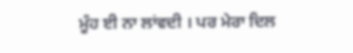ਮੂੰਹ ਈ ਨਾ ਲਾਂਵਦੀ । ਪਰ ਮੇਰਾ ਦਿਲ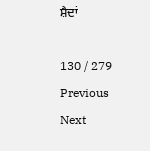ਸ਼ੈਦਾਂ

130 / 279
Previous
Next